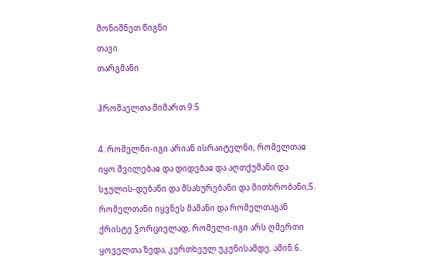მონიშნეთ წიგნი
თავი
თარგმანი

ჰრომაელთა მიმართ 9:5

4. რომელნი-იგი არიან ისრაიტელნი, რომელთაჲ იყო შვილებაჲ და დიდებაჲ და აღთქუმანი და სჯულის-დებანი და მსახურებანი და მითხრობანი;5. რომელთანი იყვნეს მამანი და რომელთაგან ქრისტე ჴორციელად, რომელი-იგი არს ღმერთი ყოველთა ზედა, კურთხეულ უკუნისამდე. ამინ.6.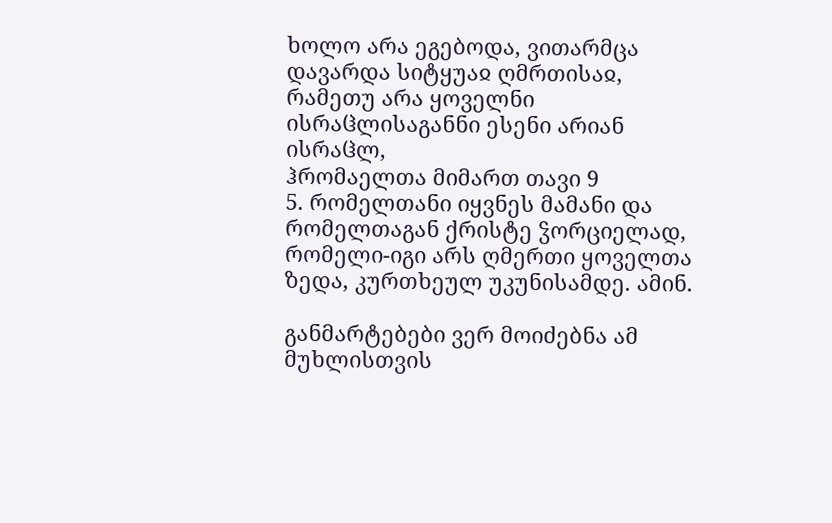ხოლო არა ეგებოდა, ვითარმცა დავარდა სიტყუაჲ ღმრთისაჲ, რამეთუ არა ყოველნი ისრაჱლისაგანნი ესენი არიან ისრაჱლ,
ჰრომაელთა მიმართ თავი 9
5. რომელთანი იყვნეს მამანი და რომელთაგან ქრისტე ჴორციელად, რომელი-იგი არს ღმერთი ყოველთა ზედა, კურთხეულ უკუნისამდე. ამინ.

განმარტებები ვერ მოიძებნა ამ მუხლისთვის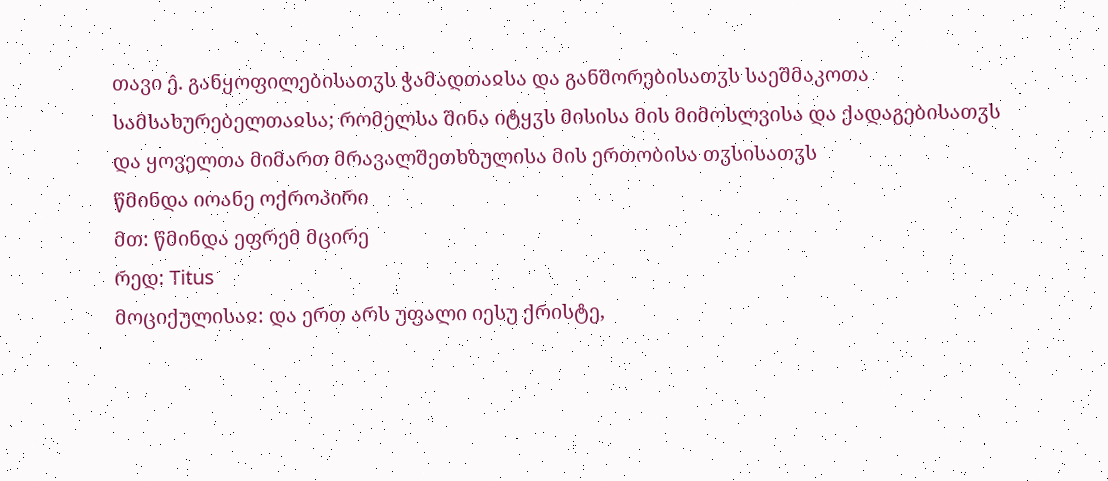თავი ე̂. განყოფილებისათჳს ჭამადთაჲსა და განშორებისათჳს საეშმაკოთა სამსახურებელთაჲსა; რომელსა შინა იტყჳს მისისა მის მიმოსლვისა და ქადაგებისათჳს და ყოველთა მიმართ მრავალშეთხზულისა მის ერთობისა თჳსისათჳს
წმინდა იოანე ოქროპირი
მთ: წმინდა ეფრემ მცირე
რედ: Titus
მოციქულისაჲ: და ერთ არს უფალი იესუ ქრისტე,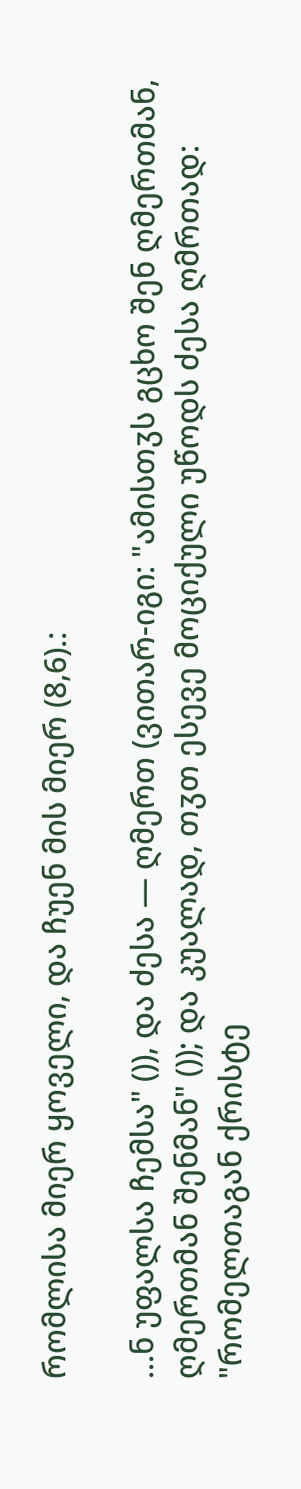რომლისა მიერ ყოველი, და ჩუენ მის მიერ (8,6).:

...ნ უფალსა ჩემსა" ()), და ძესა — ღმერთ (ვითარ-იგი: "ამისთჳს გცხო შენ ღმერთმან, ღმერთმან შენმან" ()); და კუალად, თჳთ ესევე მოციქული უწოდს ძესა ღმრთად: "რომელთაგან ქრისტე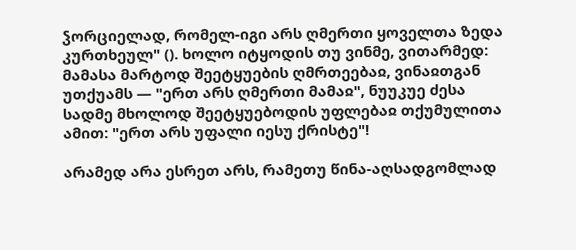ჴორციელად, რომელ-იგი არს ღმერთი ყოველთა ზედა კურთხეულ" (). ხოლო იტყოდის თუ ვინმე, ვითარმედ: მამასა მარტოდ შეეტყუების ღმრთეებაჲ, ვინაჲთგან უთქუამს — "ერთ არს ღმერთი მამაჲ", ნუუკუე ძესა სადმე მხოლოდ შეეტყუებოდის უფლებაჲ თქუმულითა ამით: "ერთ არს უფალი იესუ ქრისტე"!

არამედ არა ესრეთ არს, რამეთუ წინა-აღსადგომლად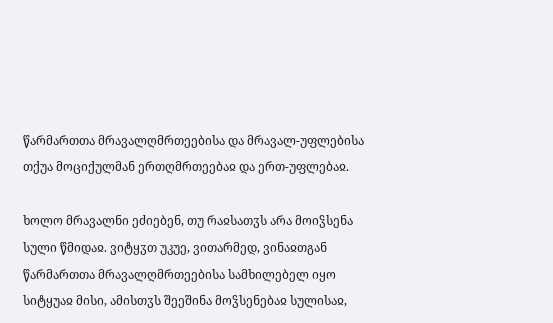წარმართთა მრავალღმრთეებისა და მრავალ-უფლებისა თქუა მოციქულმან ერთღმრთეებაჲ და ერთ-უფლებაჲ.

ხოლო მრავალნი ეძიებენ, თუ რაჲსათჳს არა მოიჴსენა სული წმიდაჲ. ვიტყჳთ უკუე, ვითარმედ, ვინაჲთგან წარმართთა მრავალღმრთეებისა სამხილებელ იყო სიტყუაჲ მისი, ამისთჳს შეეშინა მოჴსენებაჲ სულისაჲ,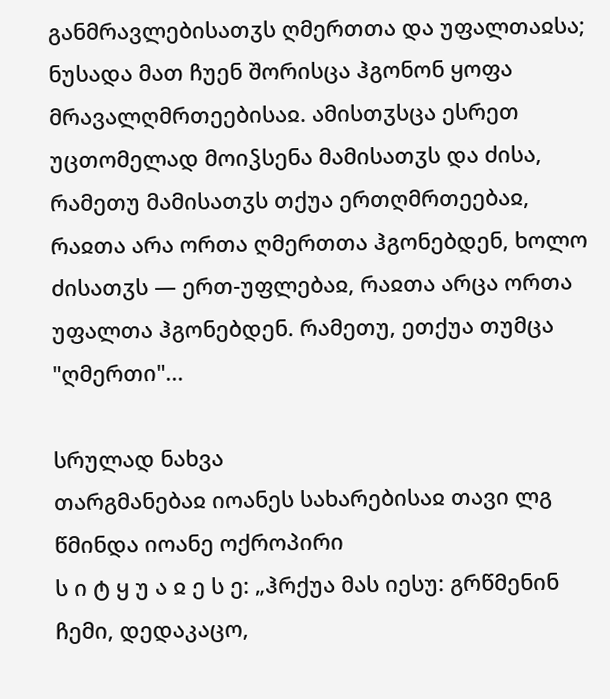განმრავლებისათჳს ღმერთთა და უფალთაჲსა; ნუსადა მათ ჩუენ შორისცა ჰგონონ ყოფა მრავალღმრთეებისაჲ. ამისთჳსცა ესრეთ უცთომელად მოიჴსენა მამისათჳს და ძისა, რამეთუ მამისათჳს თქუა ერთღმრთეებაჲ, რაჲთა არა ორთა ღმერთთა ჰგონებდენ, ხოლო ძისათჳს — ერთ-უფლებაჲ, რაჲთა არცა ორთა უფალთა ჰგონებდენ. რამეთუ, ეთქუა თუმცა "ღმერთი"...

სრულად ნახვა
თარგმანებაჲ იოანეს სახარებისაჲ თავი ლგ
წმინდა იოანე ოქროპირი
ს ი ტ ყ უ ა ჲ ე ს ე: „ჰრქუა მას იესუ: გრწმენინ ჩემი, დედაკაცო,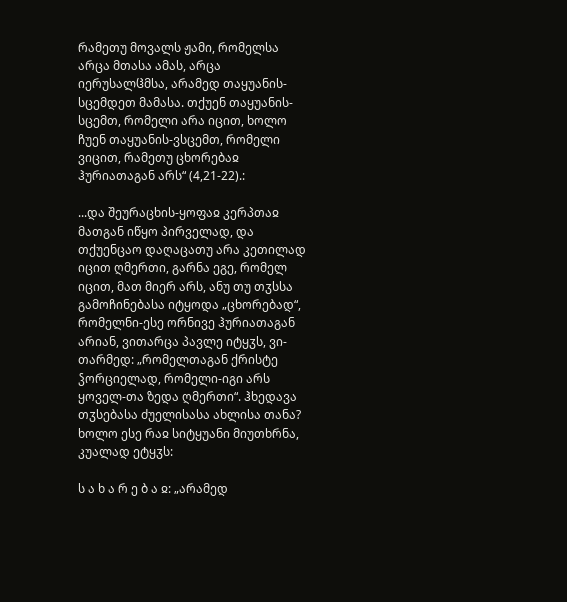რამეთუ მოვალს ჟამი, რომელსა არცა მთასა ამას, არცა იერუსალჱმსა, არამედ თაყუანის-სცემდეთ მამასა. თქუენ თაყუანის-სცემთ, რომელი არა იცით, ხოლო ჩუენ თაყუანის-ვსცემთ, რომელი ვიცით, რამეთუ ცხორებაჲ ჰურიათაგან არს“ (4,21-22).:

...და შეურაცხის-ყოფაჲ კერპთაჲ მათგან იწყო პირველად, და თქუენცაო დაღაცათუ არა კეთილად იცით ღმერთი, გარნა ეგე, რომელ იცით, მათ მიერ არს, ანუ თუ თჳსსა გამოჩინებასა იტყოდა „ცხორებად“, რომელნი-ესე ორნივე ჰურიათაგან არიან, ვითარცა პავლე იტყჳს, ვი-თარმედ: „რომელთაგან ქრისტე ჴორციელად, რომელი-იგი არს ყოველ-თა ზედა ღმერთი“. ჰხედავა თჳსებასა ძუელისასა ახლისა თანა? ხოლო ესე რაჲ სიტყუანი მიუთხრნა, კუალად ეტყჳს:

ს ა ხ ა რ ე ბ ა ჲ: „არამედ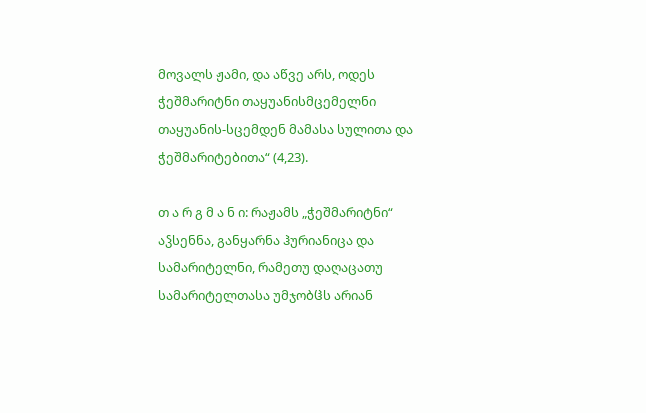მოვალს ჟამი, და აწვე არს, ოდეს ჭეშმარიტნი თაყუანისმცემელნი თაყუანის-სცემდენ მამასა სულითა და ჭეშმარიტებითა“ (4,23).

თ ა რ გ მ ა ნ ი: რაჟამს „ჭეშმარიტნი“ აჴსენნა, განყარნა ჰურიანიცა და სამარიტელნი, რამეთუ დაღაცათუ სამარიტელთასა უმჯობჱს არიან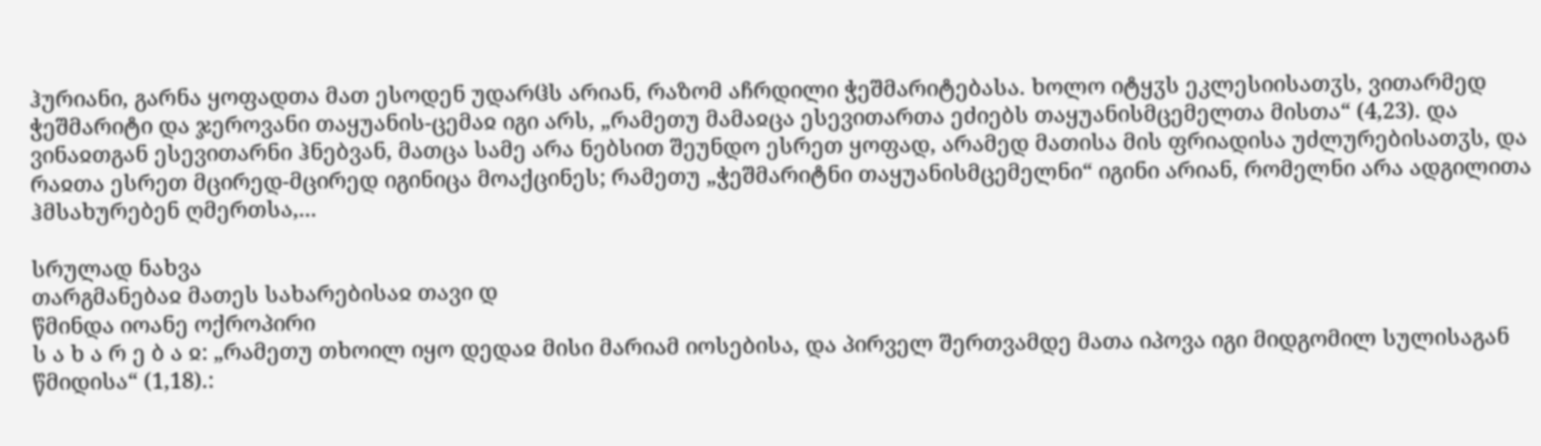ჰურიანი, გარნა ყოფადთა მათ ესოდენ უდარჱს არიან, რაზომ აჩრდილი ჭეშმარიტებასა. ხოლო იტყჳს ეკლესიისათჳს, ვითარმედ ჭეშმარიტი და ჯეროვანი თაყუანის-ცემაჲ იგი არს, „რამეთუ მამაჲცა ესევითართა ეძიებს თაყუანისმცემელთა მისთა“ (4,23). და ვინაჲთგან ესევითარნი ჰნებვან, მათცა სამე არა ნებსით შეუნდო ესრეთ ყოფად, არამედ მათისა მის ფრიადისა უძლურებისათჳს, და რაჲთა ესრეთ მცირედ-მცირედ იგინიცა მოაქცინეს; რამეთუ „ჭეშმარიტნი თაყუანისმცემელნი“ იგინი არიან, რომელნი არა ადგილითა ჰმსახურებენ ღმერთსა,...

სრულად ნახვა
თარგმანებაჲ მათეს სახარებისაჲ თავი დ
წმინდა იოანე ოქროპირი
ს ა ხ ა რ ე ბ ა ჲ: „რამეთუ თხოილ იყო დედაჲ მისი მარიამ იოსებისა, და პირველ შერთვამდე მათა იპოვა იგი მიდგომილ სულისაგან წმიდისა“ (1,18).: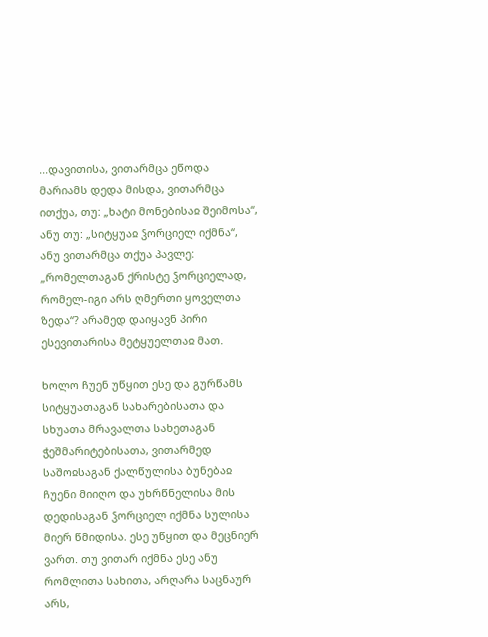...დავითისა, ვითარმცა ეწოდა მარიამს დედა მისდა, ვითარმცა ითქუა, თუ: „ხატი მონებისაჲ შეიმოსა“, ანუ თუ: „სიტყუაჲ ჴორციელ იქმნა“, ანუ ვითარმცა თქუა პავლე: „რომელთაგან ქრისტე ჴორციელად, რომელ-იგი არს ღმერთი ყოველთა ზედა“? არამედ დაიყავნ პირი ესევითარისა მეტყუელთაჲ მათ.

ხოლო ჩუენ უწყით ესე და გურწამს სიტყუათაგან სახარებისათა და სხუათა მრავალთა სახეთაგან ჭეშმარიტებისათა, ვითარმედ საშოჲსაგან ქალწულისა ბუნებაჲ ჩუენი მიიღო და უხრწნელისა მის დედისაგან ჴორციელ იქმნა სულისა მიერ წმიდისა. ესე უწყით და მეცნიერ ვართ. თუ ვითარ იქმნა ესე ანუ რომლითა სახითა, არღარა საცნაურ არს,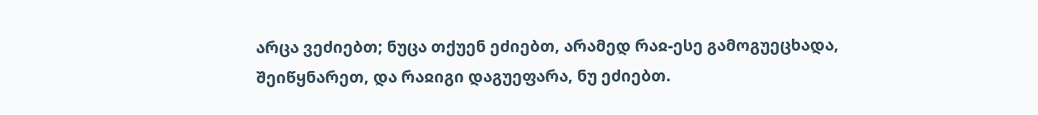არცა ვეძიებთ; ნუცა თქუენ ეძიებთ, არამედ რაჲ-ესე გამოგუეცხადა, შეიწყნარეთ, და რაჲიგი დაგუეფარა, ნუ ეძიებთ.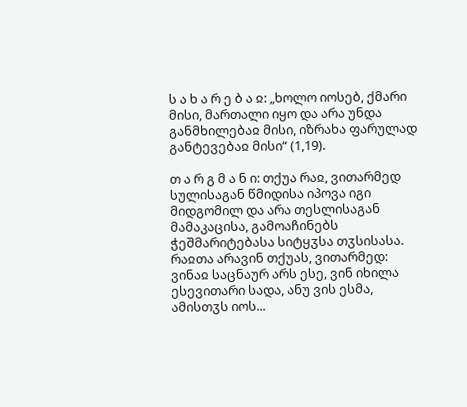ს ა ხ ა რ ე ბ ა ჲ: „ხოლო იოსებ, ქმარი მისი, მართალი იყო და არა უნდა განმხილებაჲ მისი, იზრახა ფარულად განტევებაჲ მისი“ (1,19).

თ ა რ გ მ ა ნ ი: თქუა რაჲ, ვითარმედ სულისაგან წმიდისა იპოვა იგი მიდგომილ და არა თესლისაგან მამაკაცისა, გამოაჩინებს ჭეშმარიტებასა სიტყჳსა თჳსისასა. რაჲთა არავინ თქუას, ვითარმედ: ვინაჲ საცნაურ არს ესე, ვინ იხილა ესევითარი სადა, ანუ ვის ესმა, ამისთჳს იოს...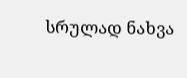სრულად ნახვა